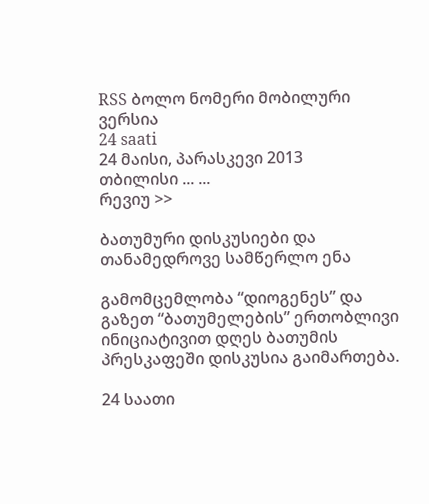RSS ბოლო ნომერი მობილური ვერსია
24 saati
24 მაისი, პარასკევი 2013
თბილისი ... ...
რევიუ >>

ბათუმური დისკუსიები და თანამედროვე სამწერლო ენა

გამომცემლობა “დიოგენეს” და გაზეთ “ბათუმელების” ერთობლივი ინიციატივით დღეს ბათუმის პრესკაფეში დისკუსია გაიმართება.

24 საათი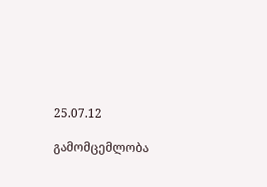25.07.12

გამომცემლობა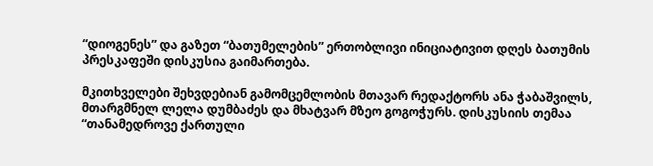“დიოგენეს” და გაზეთ “ბათუმელების” ერთობლივი ინიციატივით დღეს ბათუმის პრესკაფეში დისკუსია გაიმართება.

მკითხველები შეხვდებიან გამომცემლობის მთავარ რედაქტორს ანა ჭაბაშვილს, მთარგმნელ ლელა დუმბაძეს და მხატვარ მზეო გოგოჭურს. დისკუსიის თემაა “თანამედროვე ქართული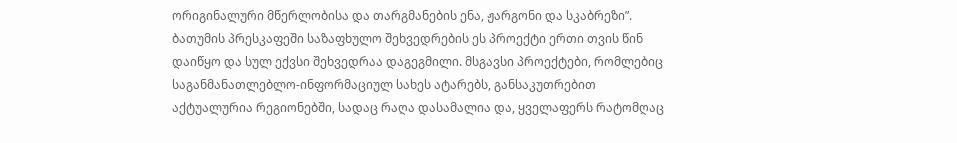ორიგინალური მწერლობისა და თარგმანების ენა, ჟარგონი და სკაბრეზი”. ბათუმის პრესკაფეში საზაფხულო შეხვედრების ეს პროექტი ერთი თვის წინ დაიწყო და სულ ექვსი შეხვედრაა დაგეგმილი. მსგავსი პროექტები, რომლებიც საგანმანათლებლო-ინფორმაციულ სახეს ატარებს, განსაკუთრებით აქტუალურია რეგიონებში, სადაც რაღა დასამალია და, ყველაფერს რატომღაც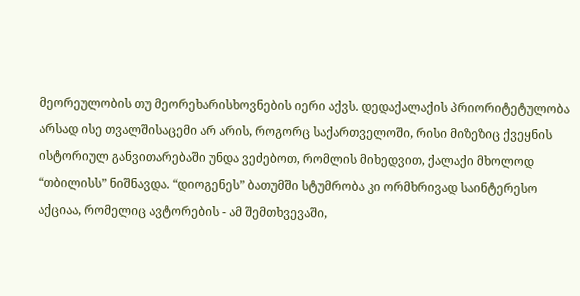მეორეულობის თუ მეორეხარისხოვნების იერი აქვს. დედაქალაქის პრიორიტეტულობა არსად ისე თვალშისაცემი არ არის, როგორც საქართველოში, რისი მიზეზიც ქვეყნის ისტორიულ განვითარებაში უნდა ვეძებოთ, რომლის მიხედვით, ქალაქი მხოლოდ “თბილისს” ნიშნავდა. “დიოგენეს” ბათუმში სტუმრობა კი ორმხრივად საინტერესო აქციაა, რომელიც ავტორების - ამ შემთხვევაში,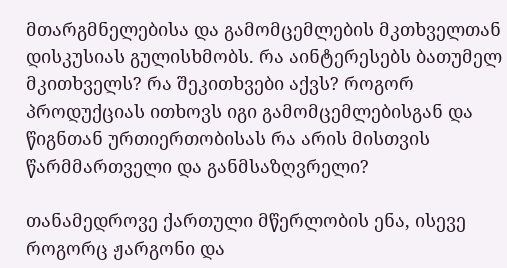მთარგმნელებისა და გამომცემლების მკთხველთან დისკუსიას გულისხმობს. რა აინტერესებს ბათუმელ მკითხველს? რა შეკითხვები აქვს? როგორ პროდუქციას ითხოვს იგი გამომცემლებისგან და წიგნთან ურთიერთობისას რა არის მისთვის წარმმართველი და განმსაზღვრელი?

თანამედროვე ქართული მწერლობის ენა, ისევე როგორც ჟარგონი და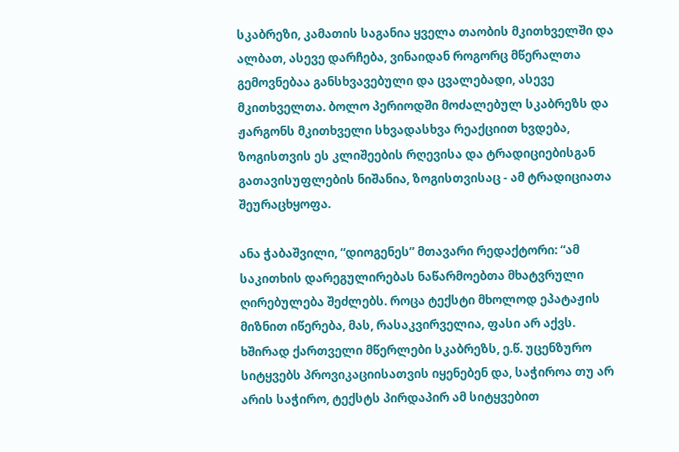სკაბრეზი, კამათის საგანია ყველა თაობის მკითხველში და ალბათ, ასევე დარჩება, ვინაიდან როგორც მწერალთა გემოვნებაა განსხვავებული და ცვალებადი, ასევე მკითხველთა. ბოლო პერიოდში მოძალებულ სკაბრეზს და ჟარგონს მკითხველი სხვადასხვა რეაქციით ხვდება, ზოგისთვის ეს კლიშეების რღევისა და ტრადიციებისგან გათავისუფლების ნიშანია, ზოგისთვისაც - ამ ტრადიციათა შეურაცხყოფა.

ანა ჭაბაშვილი, “დიოგენეს” მთავარი რედაქტორი: “ამ საკითხის დარეგულირებას ნაწარმოებთა მხატვრული ღირებულება შეძლებს. როცა ტექსტი მხოლოდ ეპატაჟის მიზნით იწერება, მას, რასაკვირველია, ფასი არ აქვს. ხშირად ქართველი მწერლები სკაბრეზს, ე.წ. უცენზურო სიტყვებს პროვიკაციისათვის იყენებენ და, საჭიროა თუ არ არის საჭირო, ტექსტს პირდაპირ ამ სიტყვებით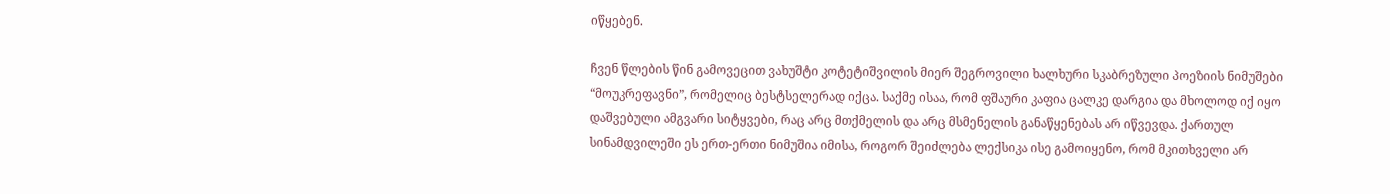იწყებენ.

ჩვენ წლების წინ გამოვეცით ვახუშტი კოტეტიშვილის მიერ შეგროვილი ხალხური სკაბრეზული პოეზიის ნიმუშები “მოუკრეფავნი”, რომელიც ბესტსელერად იქცა. საქმე ისაა, რომ ფშაური კაფია ცალკე დარგია და მხოლოდ იქ იყო დაშვებული ამგვარი სიტყვები, რაც არც მთქმელის და არც მსმენელის განაწყენებას არ იწვევდა. ქართულ სინამდვილეში ეს ერთ-ერთი ნიმუშია იმისა, როგორ შეიძლება ლექსიკა ისე გამოიყენო, რომ მკითხველი არ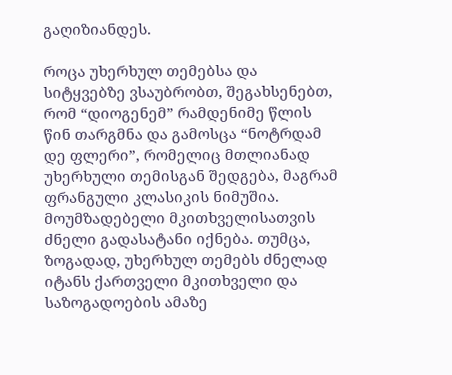გაღიზიანდეს.

როცა უხერხულ თემებსა და სიტყვებზე ვსაუბრობთ, შეგახსენებთ, რომ “დიოგენემ” რამდენიმე წლის წინ თარგმნა და გამოსცა “ნოტრდამ დე ფლერი”, რომელიც მთლიანად უხერხული თემისგან შედგება, მაგრამ ფრანგული კლასიკის ნიმუშია. მოუმზადებელი მკითხველისათვის ძნელი გადასატანი იქნება. თუმცა, ზოგადად, უხერხულ თემებს ძნელად იტანს ქართველი მკითხველი და საზოგადოების ამაზე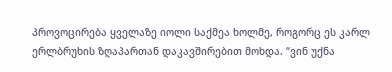პროვოცირება ყველაზე იოლი საქმეა ხოლმე, როგორც ეს კარლ ერლბრუხის ზღაპართან დაკავშირებით მოხდა. “ვინ უქნა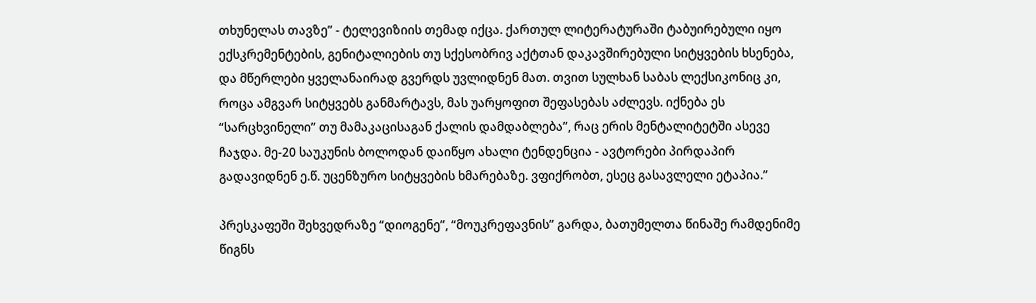თხუნელას თავზე” - ტელევიზიის თემად იქცა. ქართულ ლიტერატურაში ტაბუირებული იყო ექსკრემენტების, გენიტალიების თუ სქესობრივ აქტთან დაკავშირებული სიტყვების ხსენება, და მწერლები ყველანაირად გვერდს უვლიდნენ მათ. თვით სულხან საბას ლექსიკონიც კი, როცა ამგვარ სიტყვებს განმარტავს, მას უარყოფით შეფასებას აძლევს. იქნება ეს “სარცხვინელი” თუ მამაკაცისაგან ქალის დამდაბლება”, რაც ერის მენტალიტეტში ასევე ჩაჯდა. მე-20 საუკუნის ბოლოდან დაიწყო ახალი ტენდენცია - ავტორები პირდაპირ გადავიდნენ ე.წ. უცენზურო სიტყვების ხმარებაზე. ვფიქრობთ, ესეც გასავლელი ეტაპია.”

პრესკაფეში შეხვედრაზე “დიოგენე”, “მოუკრეფავნის” გარდა, ბათუმელთა წინაშე რამდენიმე წიგნს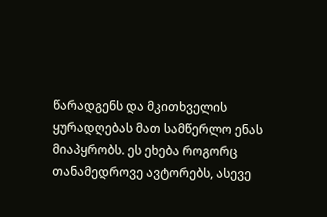წარადგენს და მკითხველის ყურადღებას მათ სამწერლო ენას მიაპყრობს. ეს ეხება როგორც თანამედროვე ავტორებს, ასევე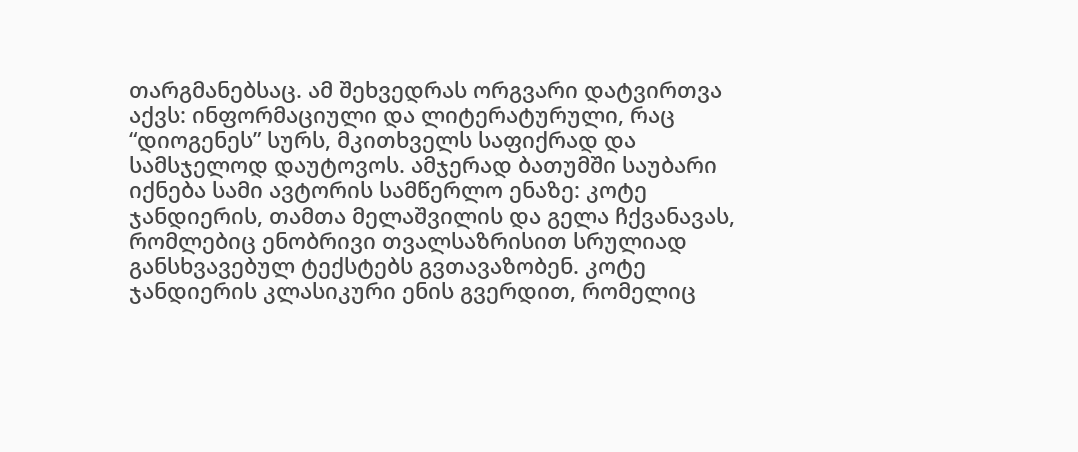თარგმანებსაც. ამ შეხვედრას ორგვარი დატვირთვა აქვს: ინფორმაციული და ლიტერატურული, რაც “დიოგენეს” სურს, მკითხველს საფიქრად და სამსჯელოდ დაუტოვოს. ამჯერად ბათუმში საუბარი იქნება სამი ავტორის სამწერლო ენაზე: კოტე ჯანდიერის, თამთა მელაშვილის და გელა ჩქვანავას, რომლებიც ენობრივი თვალსაზრისით სრულიად განსხვავებულ ტექსტებს გვთავაზობენ. კოტე ჯანდიერის კლასიკური ენის გვერდით, რომელიც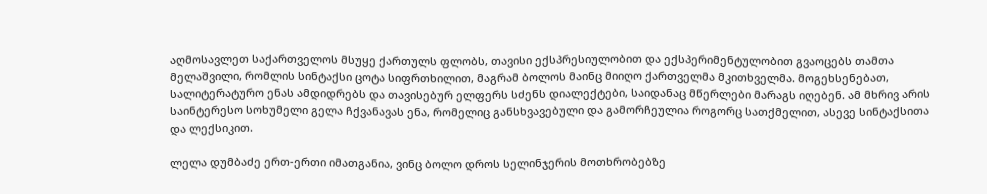აღმოსავლეთ საქართველოს მსუყე ქართულს ფლობს, თავისი ექსპრესიულობით და ექსპერიმენტულობით გვაოცებს თამთა მელაშვილი, რომლის სინტაქსი ცოტა სიფრთხილით, მაგრამ ბოლოს მაინც მიიღო ქართველმა მკითხველმა. მოგეხსენებათ, სალიტერატურო ენას ამდიდრებს და თავისებურ ელფერს სძენს დიალექტები, საიდანაც მწერლები მარაგს იღებენ. ამ მხრივ არის საინტერესო სოხუმელი გელა ჩქვანავას ენა, რომელიც განსხვავებული და გამორჩეულია როგორც სათქმელით, ასევე სინტაქსითა და ლექსიკით.

ლელა დუმბაძე ერთ-ერთი იმათგანია, ვინც ბოლო დროს სელინჯერის მოთხრობებზე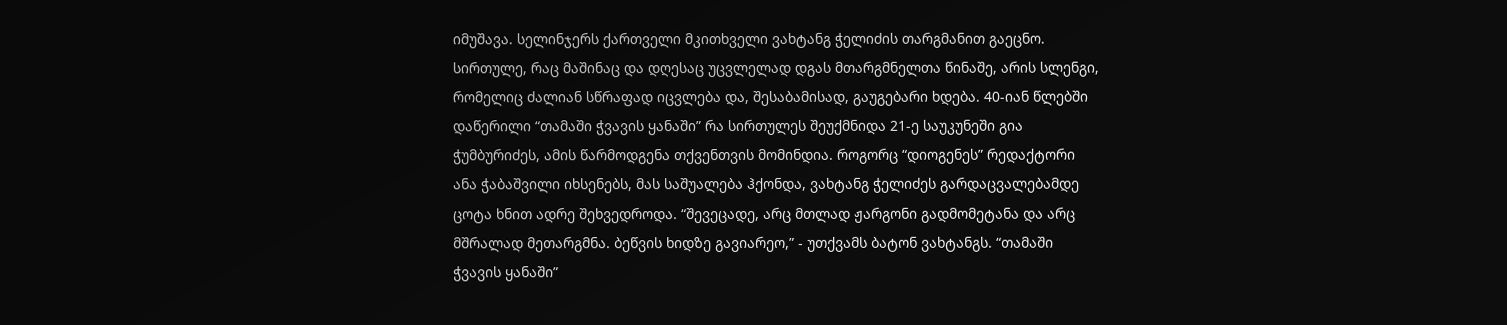იმუშავა. სელინჯერს ქართველი მკითხველი ვახტანგ ჭელიძის თარგმანით გაეცნო. სირთულე, რაც მაშინაც და დღესაც უცვლელად დგას მთარგმნელთა წინაშე, არის სლენგი, რომელიც ძალიან სწრაფად იცვლება და, შესაბამისად, გაუგებარი ხდება. 40-იან წლებში დაწერილი “თამაში ჭვავის ყანაში” რა სირთულეს შეუქმნიდა 21-ე საუკუნეში გია ჭუმბურიძეს, ამის წარმოდგენა თქვენთვის მომინდია. როგორც “დიოგენეს” რედაქტორი ანა ჭაბაშვილი იხსენებს, მას საშუალება ჰქონდა, ვახტანგ ჭელიძეს გარდაცვალებამდე ცოტა ხნით ადრე შეხვედროდა. “შევეცადე, არც მთლად ჟარგონი გადმომეტანა და არც მშრალად მეთარგმნა. ბეწვის ხიდზე გავიარეო,” - უთქვამს ბატონ ვახტანგს. “თამაში ჭვავის ყანაში”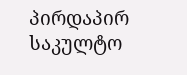პირდაპირ საკულტო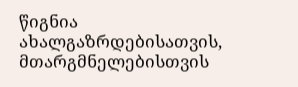წიგნია ახალგაზრდებისათვის, მთარგმნელებისთვის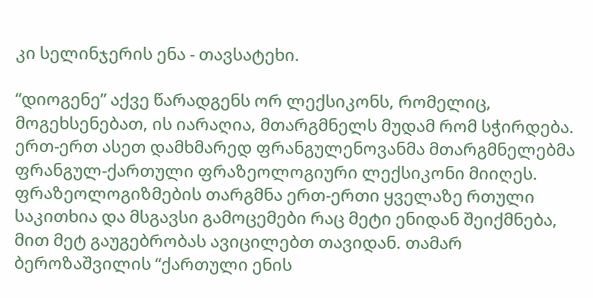კი სელინჯერის ენა - თავსატეხი.

“დიოგენე” აქვე წარადგენს ორ ლექსიკონს, რომელიც, მოგეხსენებათ, ის იარაღია, მთარგმნელს მუდამ რომ სჭირდება. ერთ-ერთ ასეთ დამხმარედ ფრანგულენოვანმა მთარგმნელებმა ფრანგულ-ქართული ფრაზეოლოგიური ლექსიკონი მიიღეს. ფრაზეოლოგიზმების თარგმნა ერთ-ერთი ყველაზე რთული საკითხია და მსგავსი გამოცემები რაც მეტი ენიდან შეიქმნება, მით მეტ გაუგებრობას ავიცილებთ თავიდან. თამარ ბეროზაშვილის “ქართული ენის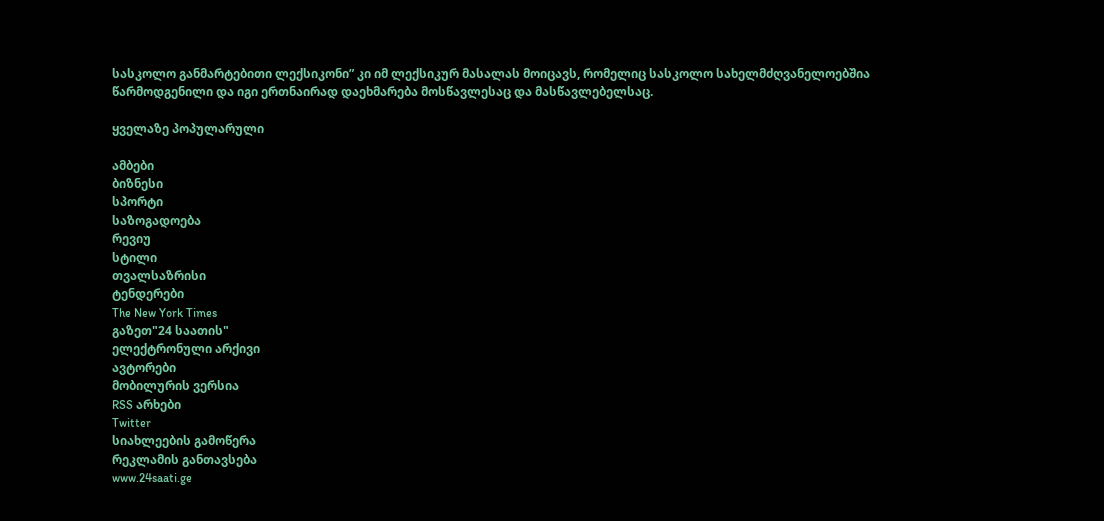სასკოლო განმარტებითი ლექსიკონი” კი იმ ლექსიკურ მასალას მოიცავს, რომელიც სასკოლო სახელმძღვანელოებშია წარმოდგენილი და იგი ერთნაირად დაეხმარება მოსწავლესაც და მასწავლებელსაც.

ყველაზე პოპულარული

ამბები
ბიზნესი
სპორტი
საზოგადოება
რევიუ
სტილი
თვალსაზრისი
ტენდერები
The New York Times
გაზეთ"24 საათის"
ელექტრონული არქივი
ავტორები
მობილურის ვერსია
RSS არხები
Twitter
სიახლეების გამოწერა
რეკლამის განთავსება
www.24saati.ge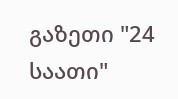გაზეთი "24 საათი"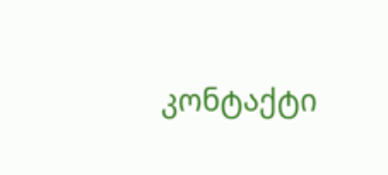კონტაქტი